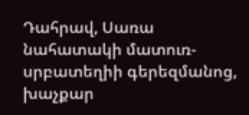Դահրավ, Սառա նահատակի մատուռ-սրբատեղիի գերեզմանոց, խաչքար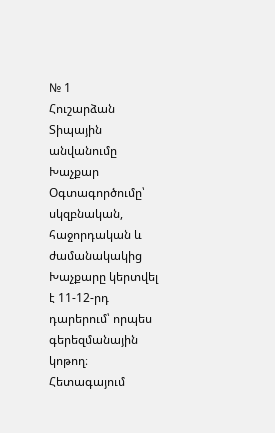№ 1
Հուշարձան
Տիպային անվանումը
Խաչքար
Օգտագործումը՝ սկզբնական, հաջորդական և ժամանակակից
Խաչքարը կերտվել է 11-12-րդ դարերում՝ որպես գերեզմանային կոթող։ Հետագայում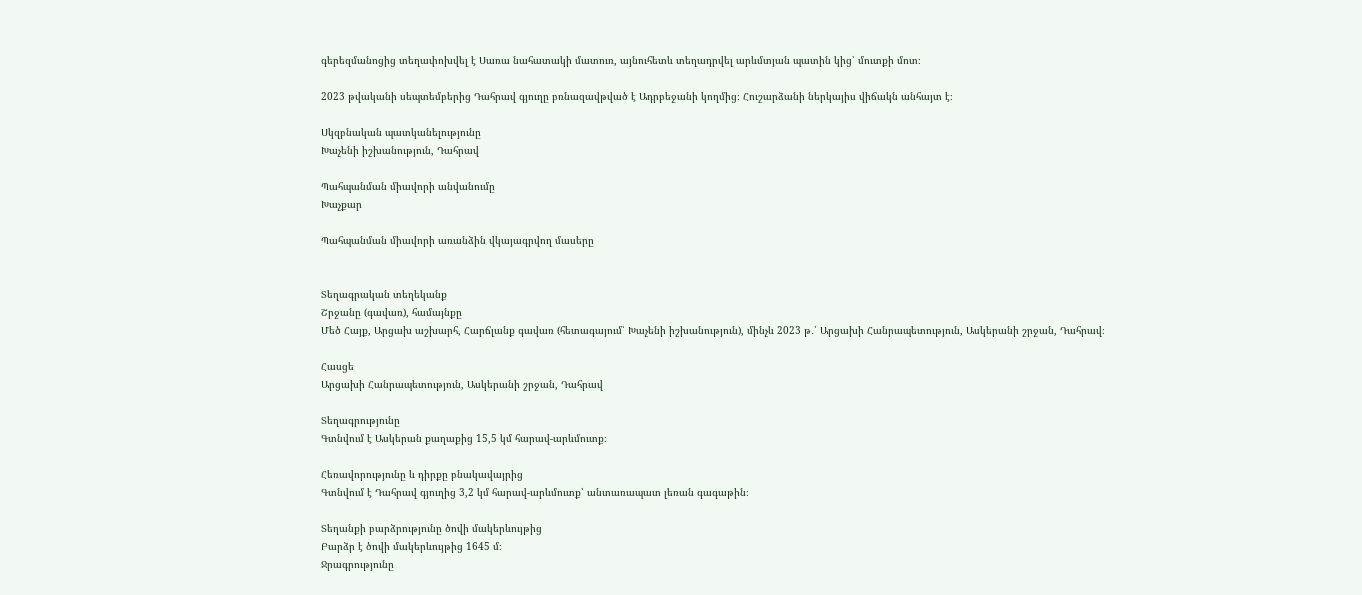գերեզմանոցից տեղափոխվել է Սառա նահատակի մատուռ, այնուհետև տեղադրվել արևմտյան պատին կից՝ մուտքի մոտ։

2023 թվականի սեպտեմբերից Դահրավ գյուղը բռնազավթված է Ադրբեջանի կողմից։ Հուշարձանի ներկայիս վիճակն անհայտ է։

Սկզբնական պատկանելությունը
Խաչենի իշխանություն, Դահրավ

Պահպանման միավորի անվանումը
Խաչքար

Պահպանման միավորի առանձին վկայագրվող մասերը


Տեղագրական տեղեկանք
Շրջանը (գավառ), համայնքը
Մեծ Հայք, Արցախ աշխարհ, Հարճլանք գավառ (հետագայում՝ Խաչենի իշխանություն), մինչև 2023 թ․՝ Արցախի Հանրապետություն, Ասկերանի շրջան, Դահրավ։

Հասցե
Արցախի Հանրապետություն, Ասկերանի շրջան, Դահրավ

Տեղագրությունը
Գտնվում է Ասկերան քաղաքից 15,5 կմ հարավ-արևմուտք։

Հեռավորությունը և դիրքը բնակավայրից
Գտնվում է Դահրավ գյուղից 3,2 կմ հարավ-արևմուտք՝ անտառապատ լեռան գագաթին։

Տեղանքի բարձրությունը ծովի մակերևույթից
Բարձր է ծովի մակերևույթից 1645 մ։
Ջրագրությունը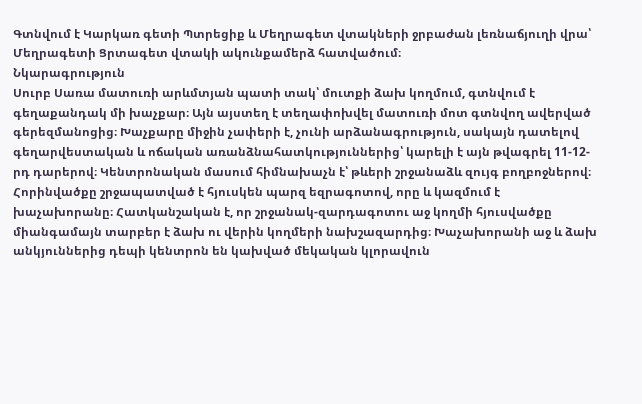Գտնվում է Կարկառ գետի Պտրեցիք և Մեղրագետ վտակների ջրբաժան լեռնաճյուղի վրա՝ Մեղրագետի Ցրտագետ վտակի ակունքամերձ հատվածում։
Նկարագրություն
Սուրբ Սառա մատուռի արևմտյան պատի տակ՝ մուտքի ձախ կողմում, գտնվում է գեղաքանդակ մի խաչքար։ Այն այստեղ է տեղափոխվել մատուռի մոտ գտնվող ավերված գերեզմանոցից։ Խաչքարը միջին չափերի է, չունի արձանագրություն, սակայն դատելով գեղարվեստական և ոճական առանձնահատկություններից՝ կարելի է այն թվագրել 11-12-րդ դարերով։ Կենտրոնական մասում հիմնախաչն է՝ թևերի շրջանաձև զույգ բողբոջներով։ Հորինվածքը շրջապատված է հյուսկեն պարզ եզրագոտով, որը և կազմում է խաչախորանը։ Հատկանշական է, որ շրջանակ-զարդագոտու աջ կողմի հյուսվածքը միանգամայն տարբեր է ձախ ու վերին կողմերի նախշազարդից։ Խաչախորանի աջ և ձախ անկյուններից դեպի կենտրոն են կախված մեկական կլորավուն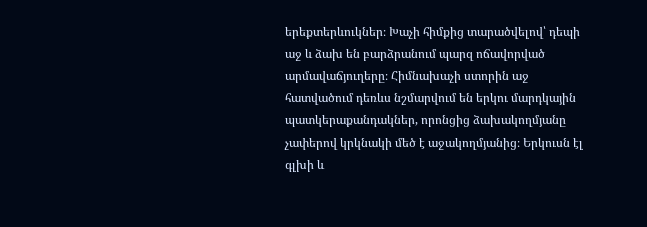երեքտերևուկներ։ Խաչի հիմքից տարածվելով՝ դեպի աջ և ձախ են բարձրանում պարզ ոճավորված արմավաճյուղերը։ Հիմնախաչի ստորին աջ հատվածում դեռևս նշմարվում են երկու մարդկային պատկերաքանդակներ, որոնցից ձախակողմյանը չափերով կրկնակի մեծ է աջակողմյանից։ Երկուսն էլ գլխի և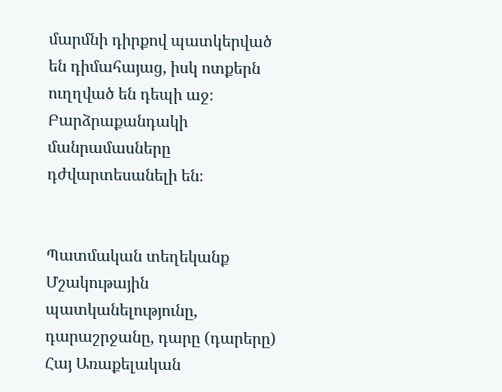մարմնի դիրքով պատկերված են դիմահայաց, իսկ ոտքերն ուղղված են դեպի աջ։ Բարձրաքանդակի մանրամասները դժվարտեսանելի են։


Պատմական տեղեկանք
Մշակութային պատկանելությունը, դարաշրջանը, դարը (դարերը)
Հայ Առաքելական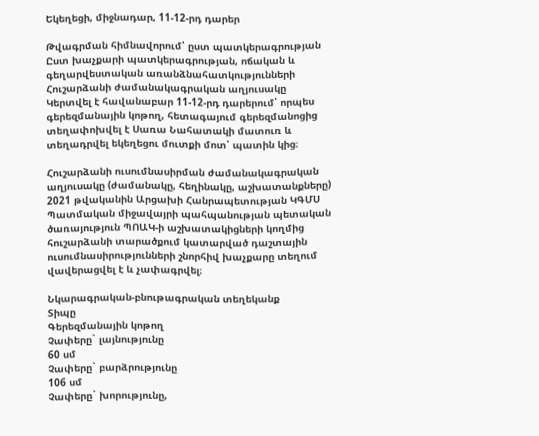Եկեղեցի, միջնադար, 11-12-րդ դարեր

Թվագրման հիմնավորում՝ ըստ պատկերագրության
Ըստ խաչքարի պատկերագրության, ոճական և գեղարվեստական առանձնահատկությունների
Հուշարձանի ժամանակագրական աղյուսակը
Կերտվել է հավանաբար 11-12-րդ դարերում՝ որպես գերեզմանային կոթող, հետագայում գերեզմանոցից տեղափոխվել է Սառա Նահատակի մատուռ և տեղադրվել եկեղեցու մուտքի մոտ՝ պատին կից։

Հուշարձանի ուսումնասիրման ժամանակագրական աղյուսակը (ժամանակը, հեղինակը, աշխատանքները)
2021 թվականին Արցախի Հանրապետության ԿԳՄՍ Պատմական միջավայրի պահպանության պետական ծառայություն ՊՈԱԿ-ի աշխատակիցների կողմից հուշարձանի տարածքում կատարված դաշտային ուսումնասիրությունների շնորհիվ խաչքարը տեղում վավերացվել է և չափագրվել։

Նկարագրական-բնութագրական տեղեկանք
Տիպը
Գերեզմանային կոթող
Չափերը` լայնությունը
60 սմ
Չափերը` բարձրությունը
106 սմ
Չափերը` խորությունը,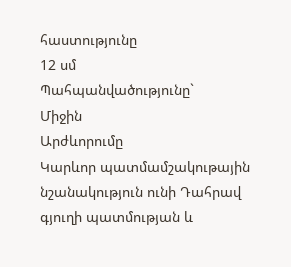հաստությունը
12 սմ
Պահպանվածությունը`
Միջին
Արժևորումը
Կարևոր պատմամշակութային նշանակություն ունի Դահրավ գյուղի պատմության և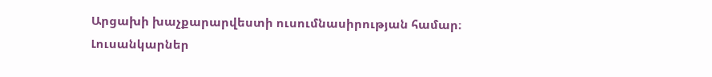Արցախի խաչքարարվեստի ուսումնասիրության համար։
Լուսանկարներ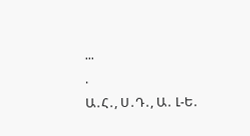...
.
Ա․Հ․, Ս․Դ․, Ա․ Լ-Ե․